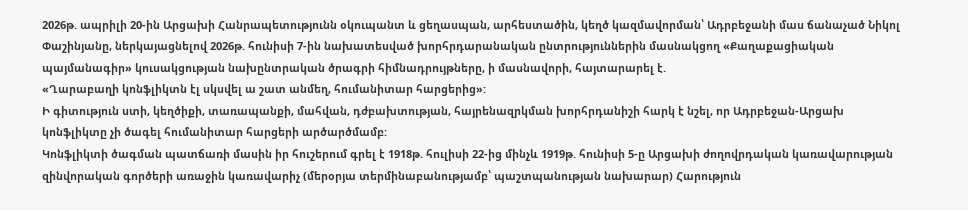2026թ. ապրիլի 20-ին Արցախի Հանրապետությունն օկուպանտ և ցեղասպան, արհեստածին, կեղծ կազմավորման՝ Ադրբեջանի մաս ճանաչած Նիկոլ Փաշինյանը, ներկայացնելով 2026թ. հունիսի 7-ին նախատեսված խորհրդարանական ընտրություններին մասնակցող «Քաղաքացիական պայմանագիր» կուսակցության նախընտրական ծրագրի հիմնադրույթները, ի մասնավորի, հայտարարել է.
«Ղարաբաղի կոնֆլիկտն էլ սկսվել ա շատ անմեղ, հումանիտար հարցերից»:
Ի գիտություն ստի, կեղծիքի, տառապանքի, մահվան, դժբախտության, հայրենազրկման խորհրդանիշի հարկ է նշել, որ Ադրբեջան-Արցախ կոնֆլիկտը չի ծագել հումանիտար հարցերի արծարծմամբ:
Կոնֆլիկտի ծագման պատճառի մասին իր հուշերում գրել է 1918թ. հուլիսի 22-ից մինչև 1919թ. հունիսի 5-ը Արցախի ժողովրդական կառավարության զինվորական գործերի առաջին կառավարիչ (մերօրյա տերմինաբանությամբ՝ պաշտպանության նախարար) Հարություն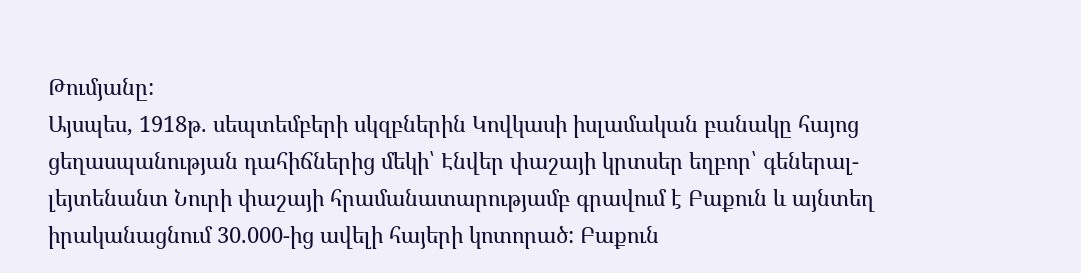Թումյանը:
Այսպես, 1918թ. սեպտեմբերի սկզբներին Կովկասի իսլամական բանակը հայոց ցեղասպանության դահիճներից մեկի՝ Էնվեր փաշայի կրտսեր եղբոր՝ գեներալ-լեյտենանտ Նուրի փաշայի հրամանատարությամբ գրավում է Բաքուն և այնտեղ իրականացնում 30.000-ից ավելի հայերի կոտորած: Բաքուն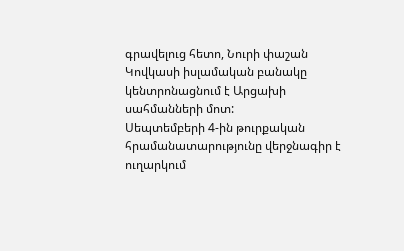գրավելուց հետո, Նուրի փաշան Կովկասի իսլամական բանակը կենտրոնացնում է Արցախի սահմանների մոտ:
Սեպտեմբերի 4-ին թուրքական հրամանատարությունը վերջնագիր է ուղարկում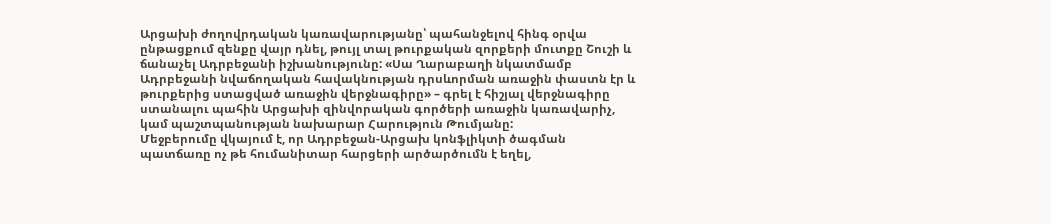Արցախի ժողովրդական կառավարությանը՝ պահանջելով հինգ օրվա ընթացքում զենքը վայր դնել, թույլ տալ թուրքական զորքերի մուտքը Շուշի և ճանաչել Ադրբեջանի իշխանությունը: «Սա Ղարաբաղի նկատմամբ Ադրբեջանի նվաճողական հավակնության դրսևորման առաջին փաստն էր և թուրքերից ստացված առաջին վերջնագիրը» – գրել է հիշյալ վերջնագիրը ստանալու պահին Արցախի զինվորական գործերի առաջին կառավարիչ, կամ պաշտպանության նախարար Հարություն Թումյանը:
Մեջբերումը վկայում է, որ Ադրբեջան-Արցախ կոնֆլիկտի ծագման պատճառը ոչ թե հումանիտար հարցերի արծարծումն է եղել,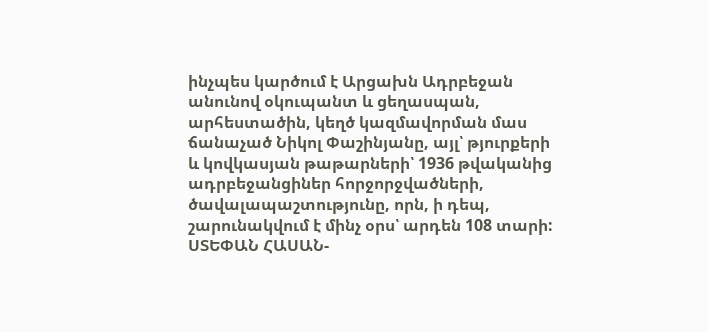ինչպես կարծում է Արցախն Ադրբեջան անունով օկուպանտ և ցեղասպան, արհեստածին, կեղծ կազմավորման մաս ճանաչած Նիկոլ Փաշինյանը, այլ՝ թյուրքերի և կովկասյան թաթարների՝ 1936 թվականից ադրբեջանցիներ հորջորջվածների, ծավալապաշտությունը, որն, ի դեպ, շարունակվում է մինչ օրս՝ արդեն 108 տարի:
ՍՏԵՓԱՆ ՀԱՍԱՆ-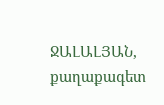ՋԱԼԱԼՅԱՆ, քաղաքագետ